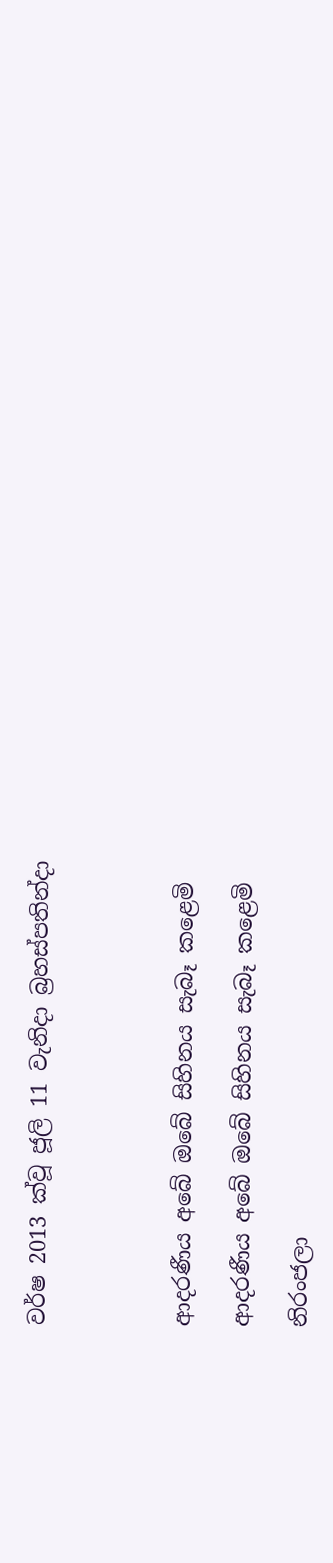වර්ෂ 2013 ක්වූ ජූලි 11 වැනිදා බ්‍රහස්පතින්දා




ආදරණීය අබේ ඔබේ සිහිනය සැබෑ කළෙමි

ආදරණීය අබේ ඔබේ සිහිනය සැබෑ කළෙමි

නිරංජලා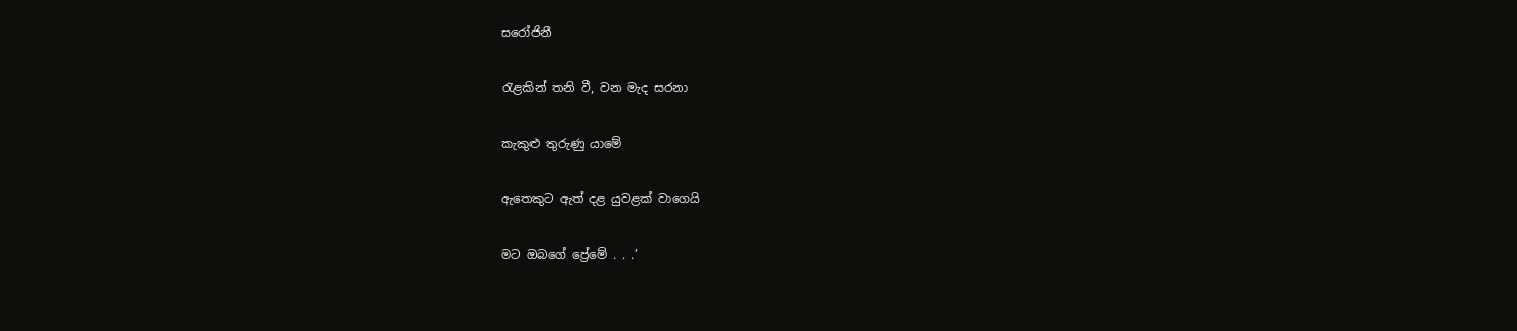සරෝජිනී

රැළකින් තනි වී, වන මැද සරනා

කැකුළු තුරුණු යාමේ

ඇතෙකුට ඇත් දළ යුවළක් වාගෙයි

මට ඔබගේ ප්‍රේමේ . . .’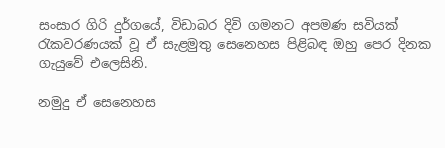සංසාර ගිරි දුර්ගයේ, විඩාබර දිවි ගමනට අපමණ සවියක් රැකවරණයක් වූ ඒ සැළමුතු සෙනෙහස පිළිබඳ ඔහු පෙර දිනක ගැයුවේ එලෙසිනි.

නමුදු ඒ සෙනෙහස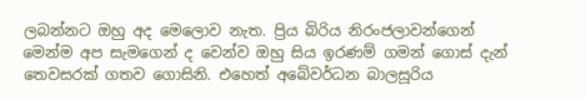ලබන්නට ඔහු අද මෙලොව නැත. ප්‍රිය බිරිය නිරංජලාවන්ගෙන් මෙන්ම අප සැමගෙන් ද වෙන්ව ඔහු සිය ඉරණම් ගමන් ගොස් දැන් තෙවසරක් ගතව ගොසිනි. එහෙත් අබේවර්ධන බාලසූරිය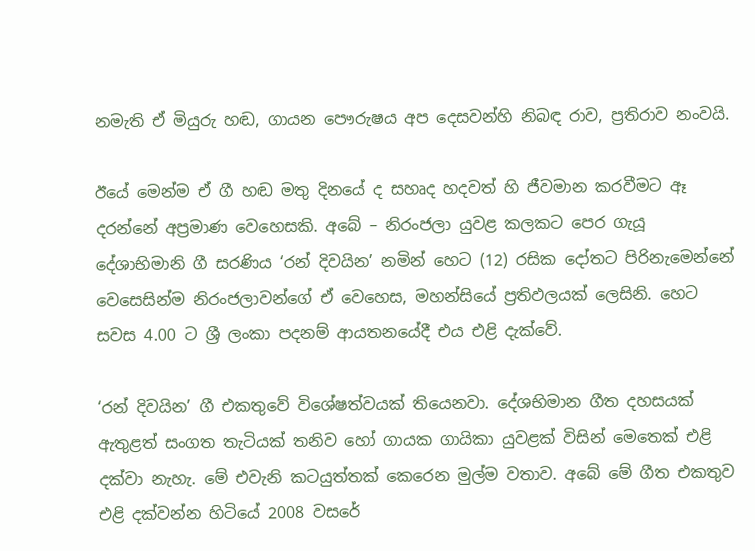නමැති ඒ මියුරු හඬ, ගායන පෞරුෂය අප දෙසවන්හි නිබඳ රාව, ප්‍රතිරාව නංවයි.

ඊයේ මෙන්ම ඒ ගී හඬ මතු දිනයේ ද සහෘද හදවත් හි ජීවමාන කරවීමට ඈ දරන්නේ අප්‍රමාණ වෙහෙසකි. අබේ – නිරංජලා යුවළ කලකට පෙර ගැයූ දේශාභිමානි ගී සරණිය ‘රන් දිවයින’ නමින් හෙට (12) රසික දෝතට පිරිනැමෙන්නේ වෙසෙසින්ම නිරංජලාවන්ගේ ඒ වෙහෙස, මහන්සියේ ප්‍රතිඵලයක් ලෙසිනි. හෙට සවස 4.00 ට ශ්‍රී ලංකා පදනම් ආයතනයේදී එය එළි දැක්වේ.

‘රන් දිවයින’ ගී එකතුවේ විශේෂත්වයක් තියෙනවා. දේශභිමාන ගීත දහසයක් ඇතුළත් සංගත තැටියක් තනිව හෝ ගායක ගායිකා යුවළක් විසින් මෙතෙක් එළි දක්වා නැහැ. මේ එවැනි කටයුත්තක් කෙරෙන මුල්ම වතාව. අබේ මේ ගීත එකතුව එළි දක්වන්න හිටියේ 2008 වසරේ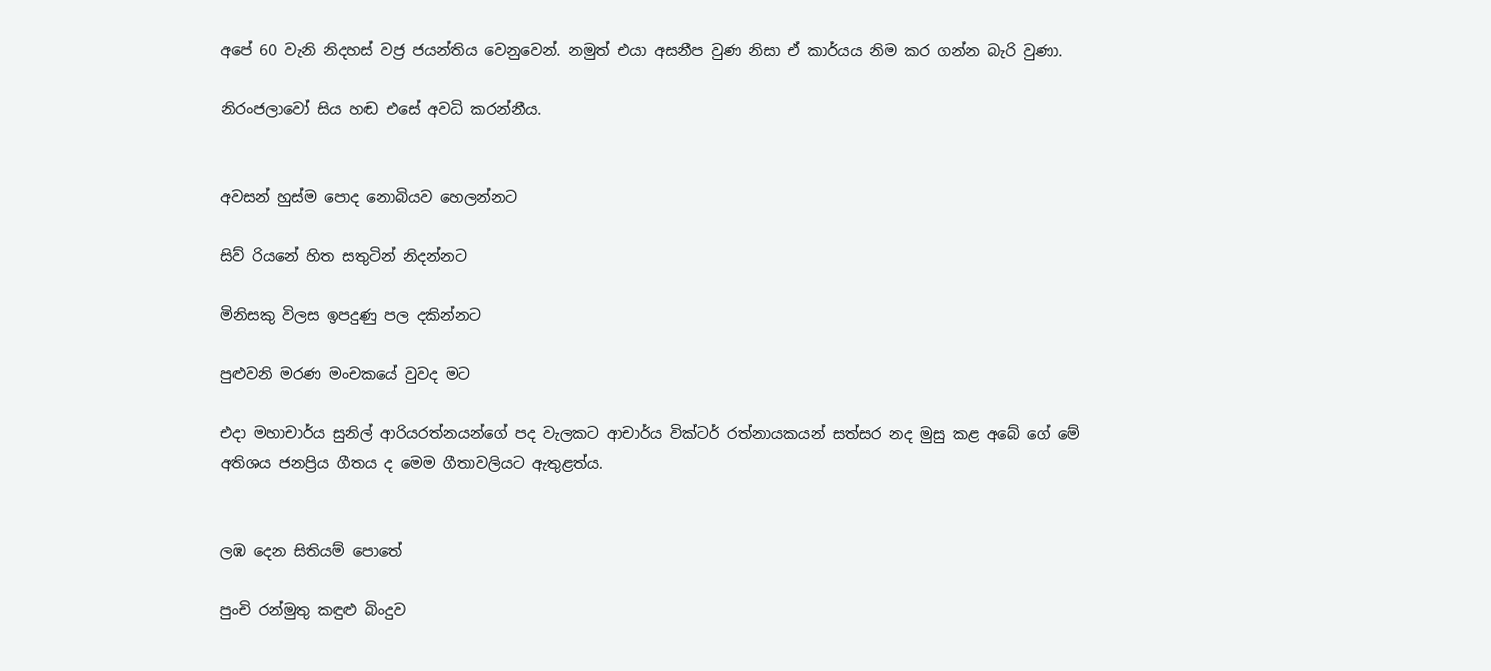අපේ 60 වැනි නිදහස් වජ්‍ර ජයන්තිය වෙනුවෙන්. නමුත් එයා අසනීප වුණ නිසා ඒ කාර්යය නිම කර ගන්න බැරි වුණා.

නිරංජලාවෝ සිය හඬ එසේ අවධි කරන්නීය.


අවසන් හුස්ම පොද නොබියව හෙලන්නට

සිව් රියනේ හිත සතුටින් නිදන්නට

මිනිසකු විලස ඉපදුණු පල දකින්නට

පුළුවනි මරණ මංචකයේ වුවද මට

එදා මහාචාර්ය සුනිල් ආරියරත්නයන්ගේ පද වැලකට ආචාර්ය වික්ටර් රත්නායකයන් සත්සර නද මුසු කළ අබේ ගේ මේ අතිශය ජනප්‍රිය ගීතය ද මෙම ගීතාවලියට ඇතුළත්ය.


ලඹ දෙන සිතියම් පොතේ

පුංචි රන්මුතු කඳුළු බිංදුව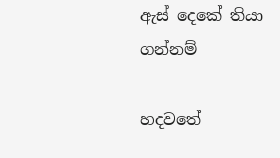ඇස් දෙකේ තියා ගන්නම්

හදවතේ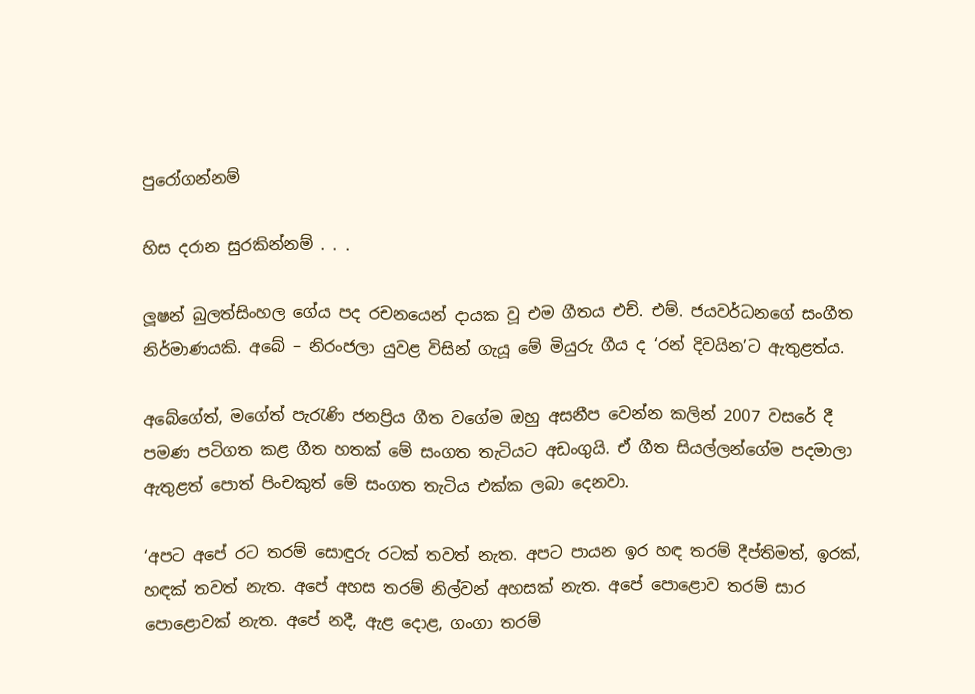පුරෝගන්නම්

හිස දරාන සුරකින්නම් . . .

ලූෂන් බුලත්සිංහල ගේය පද රචනයෙන් දායක වූ එම ගීතය එච්. එම්. ජයවර්ධනගේ සංගීත නිර්මාණයකි. අබේ – නිරංජලා යුවළ විසින් ගැයූ මේ මියුරු ගීය ද ‘රන් දිවයින’ට ඇතුළත්ය.

අබේගේත්, මගේත් පැරැණි ජනප්‍රිය ගීත වගේම ඔහු අසනීප වෙන්න කලින් 2007 වසරේ දී පමණ පටිගත කළ ගීත හතක් මේ සංගත තැටියට අඩංගුයි. ඒ ගීත සියල්ලන්ගේම පදමාලා ඇතුළත් පොත් පිංචකුත් මේ සංගත තැටිය එක්ක ලබා දෙනවා.

‘අපට අපේ රට තරම් සොඳුරු රටක් තවත් නැත. අපට පායන ඉර හඳ තරම් දීප්තිමත්, ඉරක්, හඳක් තවත් නැත. අපේ අහස තරම් නිල්වන් අහසක් නැත. අපේ පොළොව තරම් සාර පොළොවක් නැත. අපේ නදී, ඇළ දොළ, ගංගා තරම්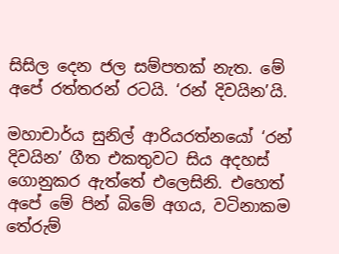සිසිල දෙන ජල සම්පතක් නැත. මේ අපේ රත්තරන් රටයි. ‘රන් දිවයින’යි.

මහාචාර්ය සුනිල් ආරියරත්නයෝ ‘රන් දිවයින’ ගීත එකතුවට සිය අදහස් ගොනුකර ඇත්තේ එලෙසිනි. එහෙත් අපේ මේ පින් බිමේ අගය, වටිනාකම තේරුම්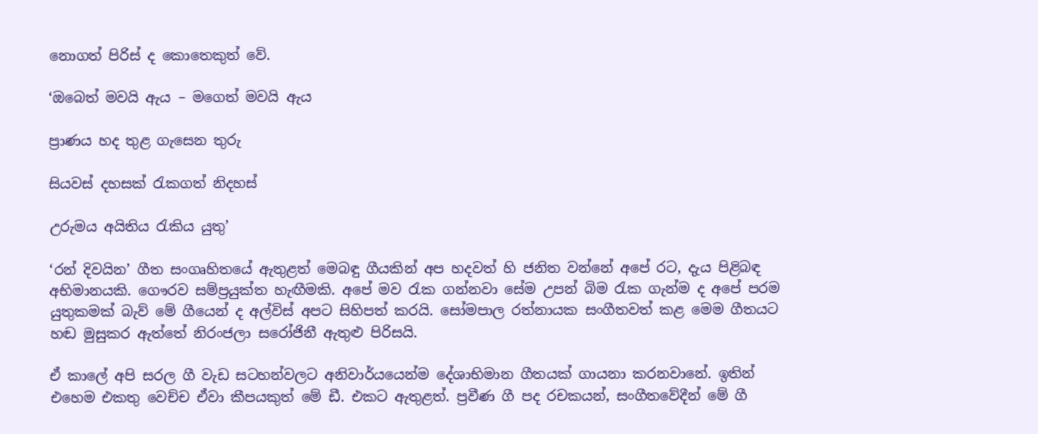නොගත් පිරිස් ද කොතෙකුත් වේ.

‘ඔබෙත් මවයි ඇය – මගෙත් මවයි ඇය

ප්‍රාණය හද තුළ ගැසෙන තුරු

සියවස් දහසක් රැකගත් නිදහස්

උරුමය අයිතිය රැකිය යුතු’

‘රන් දිවයින’ ගීත සංගෘහිතයේ ඇතුළත් මෙබඳු ගීයකින් අප හදවත් හි ජනිත වන්නේ අපේ රට, දැය පිළිබඳ අභිමානයකි. ගෞරව සම්ප්‍රයුක්ත හැඟීමකි. අපේ මව රැක ගන්නවා සේම උපන් බිම රැක ගැන්ම ද අපේ පරම යුතුකමක් බැව් මේ ගීයෙන් ද අල්විස් අපට සිහිපත් කරයි. සෝමපාල රත්නායක සංගීතවත් කළ මෙම ගීතයට හඬ මුසුකර ඇත්තේ නිරංජලා සරෝජිනී ඇතුළු පිරිසයි.

ඒ කාලේ අපි සරල ගී වැඩ සටහන්වලට අනිවාර්යයෙන්ම දේශාභිමාන ගීතයක් ගායනා කරනවානේ. ඉතින් එහෙම එකතු වෙච්ච ඒවා කීපයකුත් මේ ඩී. එකට ඇතුළත්. ප්‍රවීණ ගී පද රචකයන්, සංගීතවේදීන් මේ ගී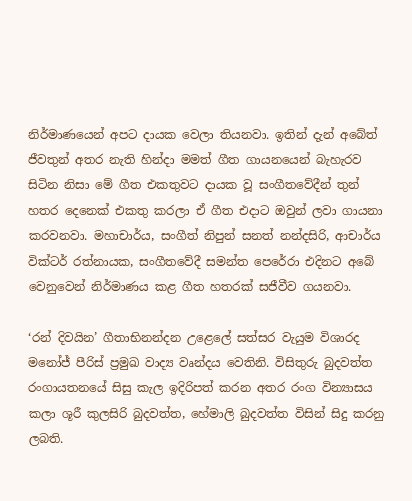නිර්මාණයෙන් අපට දායක වෙලා තියනවා. ඉතින් දැන් අබේත් ජීවතුන් අතර නැති හින්දා මමත් ගීත ගායනයෙන් බැහැරව සිටින නිසා මේ ගීත එකතුවට දායක වූ සංගීතවේදීන් තුන් හතර දෙනෙක් එකතු කරලා ඒ ගීත එදාට ඔවුන් ලවා ගායනා කරවනවා. මහාචාර්ය, සංගීත් නිපුන් සනත් නන්දසිරි, ආචාර්ය වික්ටර් රත්නායක, සංගීතවේදී සමන්ත පෙරේරා එදිනට අබේ වෙනුවෙන් නිර්මාණය කළ ගීත හතරක් සජීවීව ගයනවා.

‘රන් දිවයින’ ගීතාභිනන්දන උළෙලේ සත්සර වැයුම විශාරද මනෝජ් පීරිස් ප්‍රමුඛ වාද්‍ය වෘන්දය වෙතිනි. විසිතුරු බුදවත්ත රංගායතනයේ සිසු කැල ඉදිරිපත් කරන අතර රංග වින්‍යාසය කලා ශූරී කුලසිරි බුදවත්ත, හේමාලි බුදවත්ත විසින් සිදු කරනු ලබති.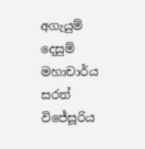අගැයුම් දෙසුම් මහාචාර්ය සරත් විජේසූරිය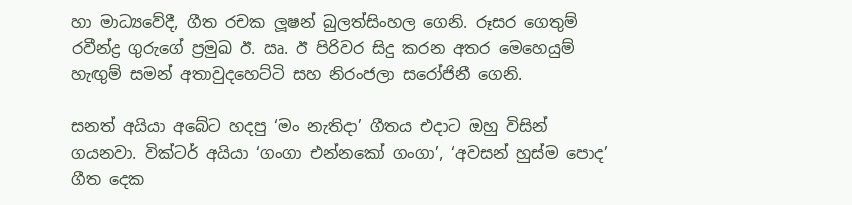හා මාධ්‍යවේදී, ගීත රචක ලූෂන් බුලත්සිංහල ගෙනි. රූසර ගෙතුම් රවීන්ද්‍ර ගුරුගේ ප්‍රමුඛ ඊ. ඍ. ඊ පිරිවර සිදු කරන අතර මෙහෙයුම් හැඟුම් සමන් අතාවුදහෙට්ටි සහ නිරංජලා සරෝජිනී ගෙනි.

සනත් අයියා අබේට හදපු ‘මං නැතිදා’ ගීතය එදාට ඔහු විසින් ගයනවා. වික්ටර් අයියා ‘ගංගා එන්නකෝ ගංගා’, ‘අවසන් හුස්ම පොද’ ගීත දෙක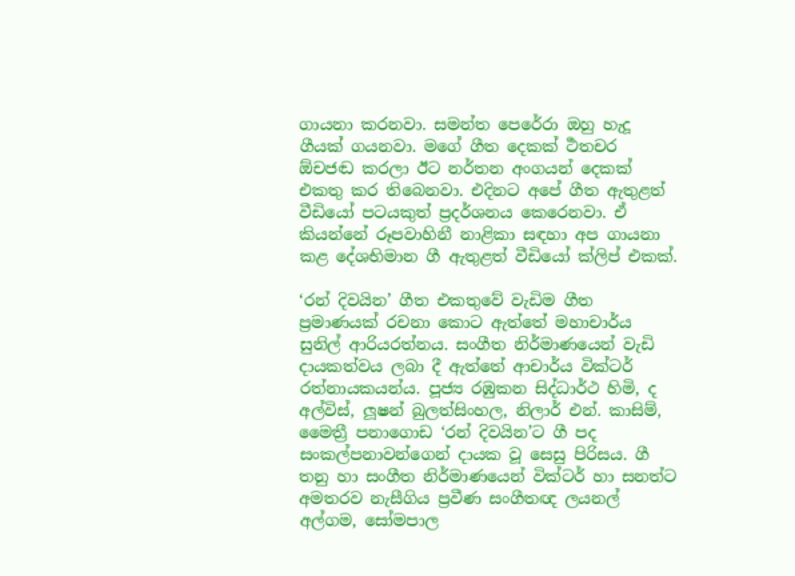ගායනා කරනවා. සමන්ත පෙරේරා ඔහු හැදූ ගීයක් ගයනවා. මගේ ගීත දෙකක් ර්‍ථතචර ඕචජඬ කරලා ඊට නර්තන අංගයන් දෙකක් එකතු කර තිබෙනවා. එදිනට අපේ ගීත ඇතුළත් වීඩියෝ පටයකුත් ප්‍රදර්ශනය කෙරෙනවා. ඒ කියන්නේ රූපවාහිනී නාළිකා සඳහා අප ගායනා කළ දේශභිමාන ගී ඇතුළත් වීඩියෝ ක්ලිප් එකක්.

‘රන් දිවයින’ ගීත එකතුවේ වැඩිම ගීත ප්‍රමාණයක් රචනා කොට ඇත්තේ මහාචාර්ය සුනිල් ආරියරත්නය. සංගීත නිර්මාණයෙන් වැඩි දායකත්වය ලබා දී ඇත්තේ ආචාර්ය වික්ටර් රත්නායකයන්ය. පූජ්‍ය රඹුකන සිද්ධාර්ථ හිමි, ද අල්විස්, ලූෂන් බුලත්සිංහල, නිලාර් එන්. කාසිම්, මෛත්‍රී පනාගොඩ ‘රන් දිවයින’ට ගී පද සංකල්පනාවන්ගෙන් දායක වූ සෙසු පිරිසය. ගී තනු හා සංගීත නිර්මාණයෙන් වික්ටර් හා සනත්ට අමතරව නැසීගිය ප්‍රවීණ සංගීතඥ ලයනල් අල්ගම, සෝමපාල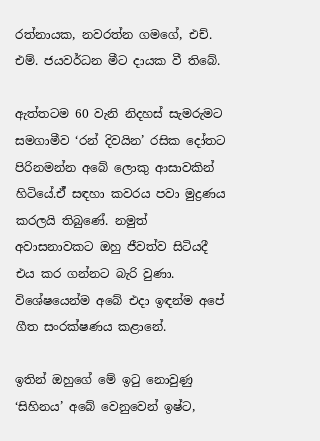රත්නායක, නවරත්න ගමගේ, එච්. එම්. ජයවර්ධන මීට දායක වී තිබේ.

ඇත්තටම 60 වැනි නිදහස් සැමරුමට සමගාමීව ‘රන් දිවයින’ රසික දෝතට පිරිනමන්න අබේ ලොකු ආසාවකින් හිටියේ.ඒ් සඳහා කවරය පවා මුද්‍රණය කරලයි තිබුණේ. නමුත් අවාසනාවකට ඔහු ජීවත්ව සිටියදී එය කර ගන්නට බැරි වුණා. විශේෂයෙන්ම අබේ එදා ඉඳන්ම අපේ ගීත සංරක්ෂණය කළානේ.

ඉතින් ඔහුගේ මේ ඉටු නොවුණු ‘සිහිනය’ අබේ වෙනුවෙන් ඉෂ්ට,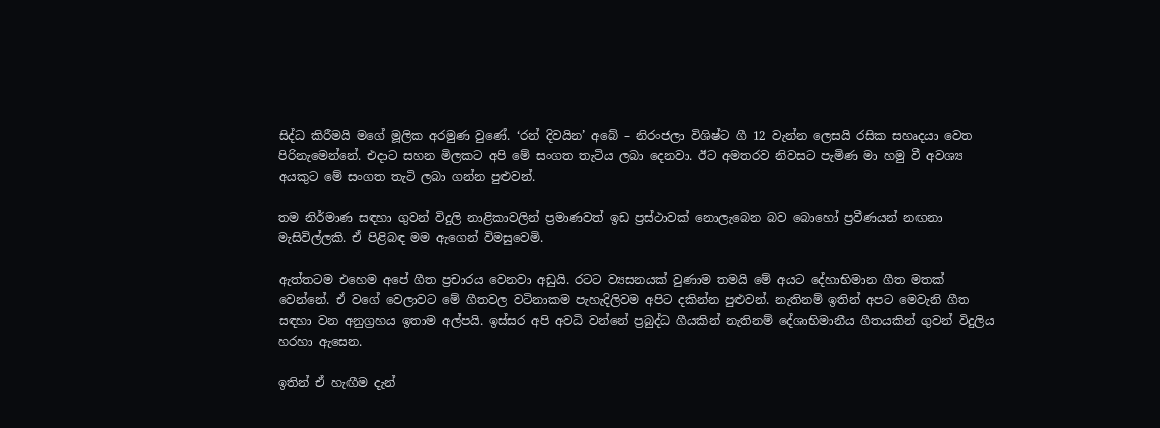සිද්ධ කිරීමයි මගේ මූලික අරමුණ වුණේ. ‘රන් දිවයින’ අබේ – නිරංජලා විශිෂ්ට ගී 12 වැන්න ලෙසයි රසික සහෘදයා වෙත පිරිනැමෙන්නේ. එදාට සහන මිලකට අපි මේ සංගත තැටිය ලබා දෙනවා. ඊට අමතරව නිවසට පැමිණ මා හමු වී අවශ්‍ය අයකුට මේ සංගත තැටි ලබා ගන්න පුළුවන්.

තම නිර්මාණ සඳහා ගුවන් විදුලි නාළිකාවලින් ප්‍රමාණවත් ඉඩ ප්‍රස්ථාවක් නොලැබෙන බව බොහෝ ප්‍රවීණයන් නඟනා මැසිවිල්ලකි. ඒ පිළිබඳ මම ඇගෙන් විමසුවෙමි.

ඇත්තටම එහෙම අපේ ගීත ප්‍රචාරය වෙනවා අඩුයි. රටට ව්‍යසනයක් වුණාම තමයි මේ අයට දේහාභිමාන ගීත මතක් වෙන්නේ. ඒ වගේ වෙලාවට මේ ගීතවල වටිනාකම පැහැදිලිවම අපිට දකින්න පුළුවන්. නැතිනම් ඉතින් අපට මෙවැනි ගීත සඳහා වන අනුග්‍රහය ඉතාම අල්පයි. ඉස්සර අපි අවධි වන්නේ ප්‍රබුද්ධ ගීයකින් නැතිනම් දේශාභිමානීය ගීතයකින් ගුවන් විදුලිය හරහා ඇසෙන.

ඉතින් ඒ හැඟීම දැන්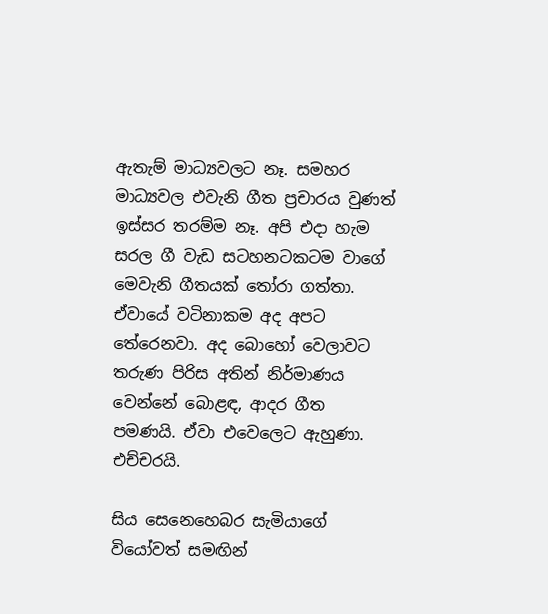ඇතැම් මාධ්‍යවලට නෑ. සමහර මාධ්‍යවල එවැනි ගීත ප්‍රචාරය වුණත් ඉස්සර තරම්ම නෑ. අපි එදා හැම සරල ගී වැඩ සටහනටකටම වාගේ මෙවැනි ගීතයක් තෝරා ගත්තා. ඒවායේ වටිනාකම අද අපට තේරෙනවා. අද බොහෝ වෙලාවට තරුණ පිරිස අතින් නිර්මාණය වෙන්නේ බොළඳ, ආදර ගීත පමණයි. ඒවා එවෙලෙට ඇහුණා. එච්චරයි.

සිය සෙනෙහෙබර සැමියාගේ වියෝවත් සමඟින්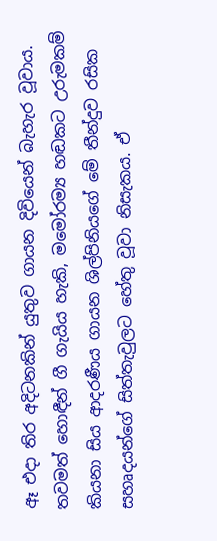ඈ එදා තිර අදිටනකින් යුතුව ගායන දිවියෙන් බැහැර වූවාය. තවමත් හොඳීන් ගී ගැයිය හැකි, මමෝරම්‍ය හඬකට උරුමකම් කියනා සිය ආදරණීය ගායන ශිල්පිනියගේ මේ තීන්දුව රසික සහෘදයන්ගේ සිත්තැවුලට හේතු වූවා නිසැකය. ඒ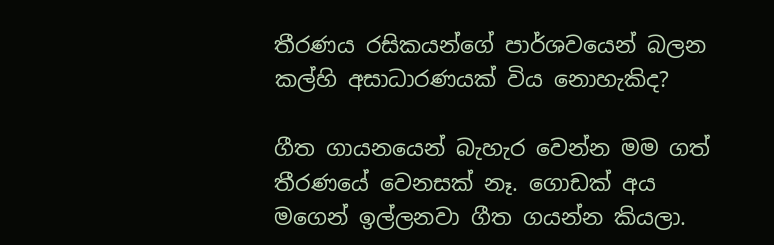තීරණය රසිකයන්ගේ පාර්ශවයෙන් බලන කල්හි අසාධාරණයක් විය නොහැකිද?

ගීත ගායනයෙන් බැහැර වෙන්න මම ගත් තීරණයේ වෙනසක් නෑ. ගොඩක් අය මගෙන් ඉල්ලනවා ගීත ගයන්න කියලා.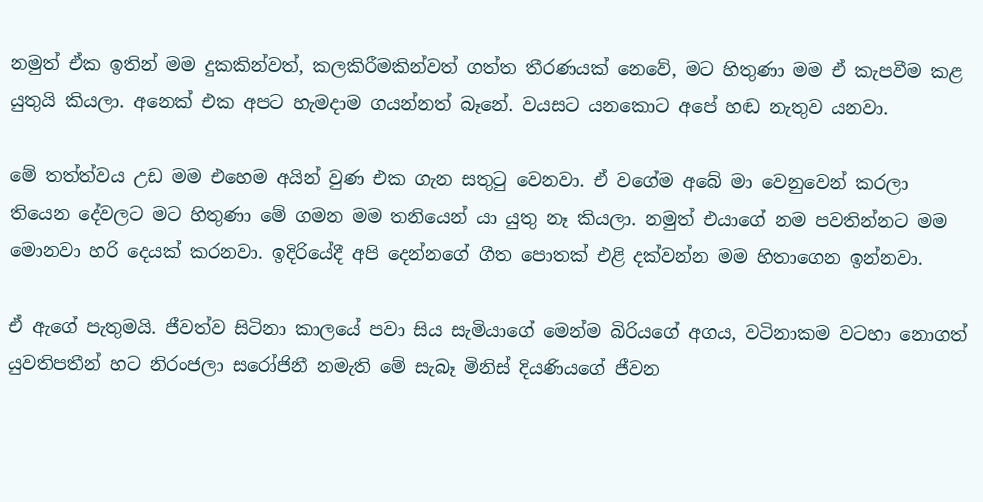නමුත් ඒක ඉතින් මම දුකකින්වත්, කලකිරීමකින්වත් ගත්ත තීරණයක් නෙවේ, මට හිතුණා මම ඒ කැපවීම කළ යුතුයි කියලා. අනෙක් එක අපට හැමදාම ගයන්නත් බෑනේ. වයසට යනකොට අපේ හඬ නැතුව යනවා.

මේ තත්ත්වය උඩ මම එහෙම අයින් වුණ එක ගැන සතුටු වෙනවා. ඒ වගේම අබේ මා වෙනුවෙන් කරලා තියෙන දේවලට මට හිතුණා මේ ගමන මම තනියෙන් යා යුතු නෑ කියලා. නමුත් එයාගේ නම පවතින්නට මම මොනවා හරි දෙයක් කරනවා. ඉදිරියේදී අපි දෙන්නගේ ගීත පොතක් එළි දක්වන්න මම හිතාගෙන ඉන්නවා.

ඒ ඇගේ පැතුමයි. ජීවත්ව සිටිනා කාලයේ පවා සිය සැමියාගේ මෙන්ම බිරියගේ අගය, වටිනාකම වටහා නොගත් යුවතිපතීන් හට නිරංජලා සරෝජිනී නමැති මේ සැබෑ මිනිස් දියණියගේ ජීවන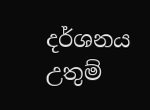දර්ශනය උතුම්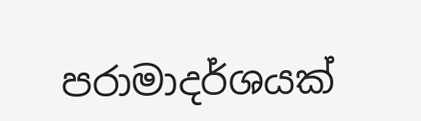පරාමාදර්ශයක්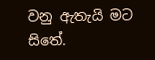වනු ඇතැයි මට සිතේ.